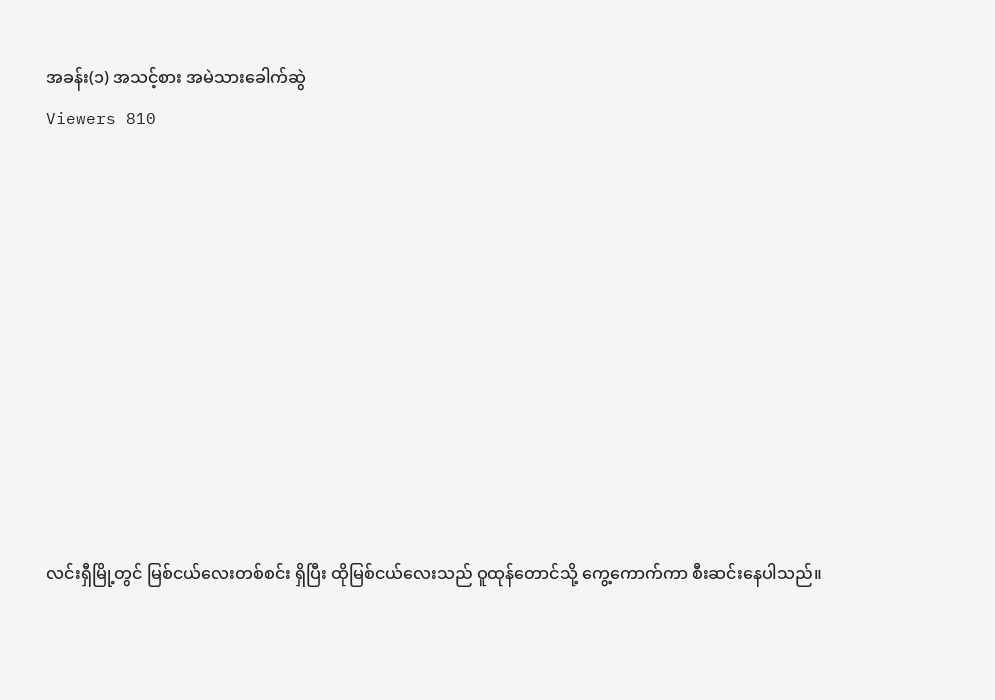အခန်း(၁) အသင့်စား အမဲသားခေါက်ဆွဲ
Viewers 810










လင်းရှီမြို့တွင် မြစ်ငယ်လေးတစ်စင်း ရှိပြီး ထိုမြစ်ငယ်လေးသည် ဝူထုန်တောင်သို့ ကွေ့ကောက်ကာ စီးဆင်းနေပါသည်။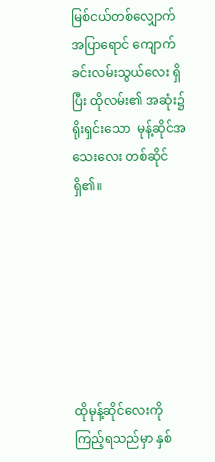မြစ်ငယ်တစ်လျှောက် အပြာရောင် ကျောက်ခင်းလမ်းသွယ်လေး ရှိပြီး ထိုလမ်း၏ အဆုံး၌ ရိုးရှင်းသော  မုန့်ဆိုင်အသေးလေး တစ်ဆိုင် ရှိ၏။







ထိုမုန့်ဆိုင်လေးကို ကြည့်ရသည်မှာ နှစ်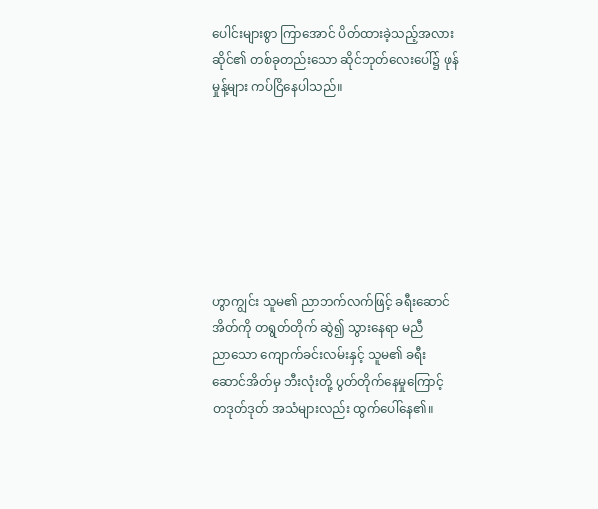ပေါင်းများစွာ ကြာအောင် ပိတ်ထားခဲ့သည့်အလား ဆိုင်၏ တစ်ခုတည်းသော ဆိုင်ဘုတ်လေးပေါ်၌ ဖုန်မှုန့်များ ကပ်ငြိနေပါသည်။







ဟွာကျွင်း သူမ၏ ညာဘက်လက်ဖြင့် ခရီးဆောင်အိတ်ကို တရွတ်တိုက် ဆွဲ၍ သွားနေရာ မညီညာ‌သော ကျောက်ခင်းလမ်းနှင့် သူမ၏ ခရီးဆောင်အိတ်မှ ဘီးလုံးတို့ ပွတ်တိုက်နေမှုကြောင့် တဒုတ်ဒုတ် အသံများလည်း ထွက်ပေါ်နေ၏။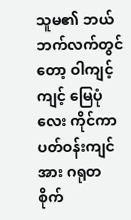သူမ၏ ဘယ်ဘက်လက်တွင်တော့ ဝါကျင့်ကျင့် မြေပုံလေး ကိုင်ကာ ပတ်ဝန်းကျင်အား ဂရုတစိုက်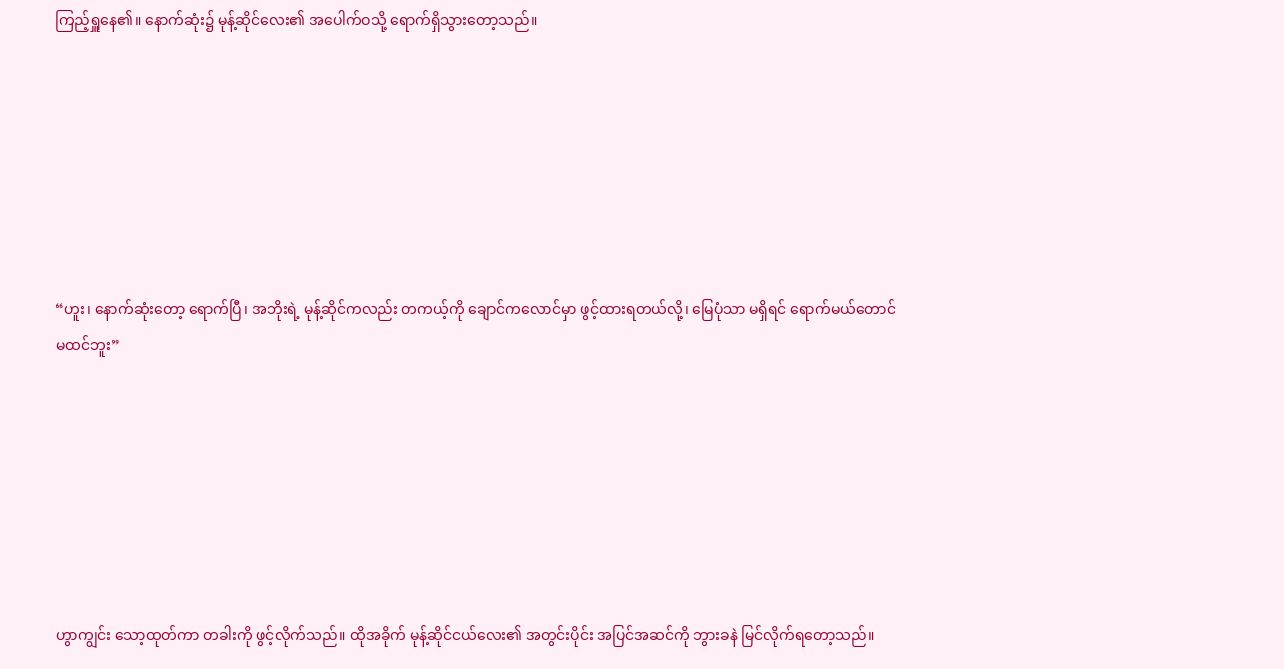ကြည့်ရှူနေ၏။ နောက်ဆုံး၌ မုန့်ဆိုင်လေး၏ အပေါက်ဝသို့ ရောက်ရှိသွားတော့သည်။







“ဟူး၊ နောက်ဆုံးတော့ ရောက်ပြီ၊ အဘိုးရဲ့ မုန့်ဆိုင်ကလည်း တကယ့်ကို ချောင်ကလောင်မှာ ဖွင့်ထားရတယ်လို့၊ မြေပုံသာ မရှိရင် ရောက်မယ်တောင် မထင်ဘူး”







ဟွာကျွင်း သော့ထုတ်ကာ တခါးကို ဖွင့်လိုက်သည်။ ထိုအခိုက် မုန့်ဆိုင်ငယ်လေး၏ အတွင်းပိုင်း အပြင်အဆင်ကို ဘွားခနဲ မြင်လိုက်ရတော့သည်။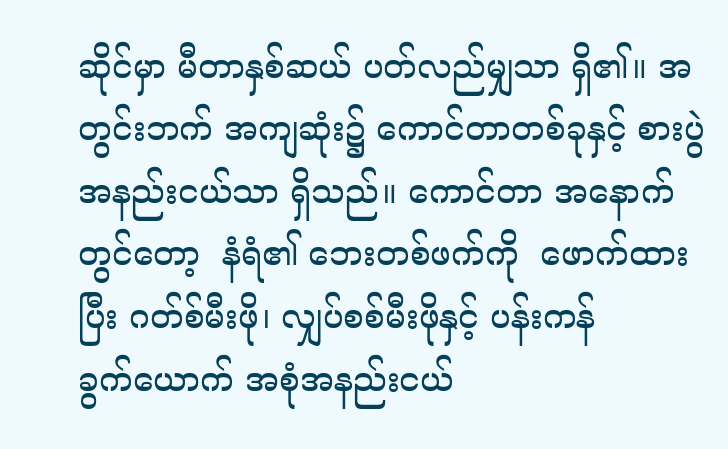ဆိုင်မှာ မီတာနှစ်ဆယ် ပတ်လည်မျှသာ ရှိ၏။ အတွင်းဘက် အကျဆုံး၌ ကောင်တာတစ်ခုနှင့် စားပွဲအနည်းငယ်သာ ရှိသည်။ ကောင်တာ အနောက်တွင်တော့  နံရံ၏ ဘေးတစ်ဖက်ကို  ဖောက်ထားပြီး ဂတ်စ်မီးဖို၊ လျှပ်စစ်မီးဖိုနှင့် ပန်းကန်ခွက်‌ယောက် အစုံအနည်းငယ်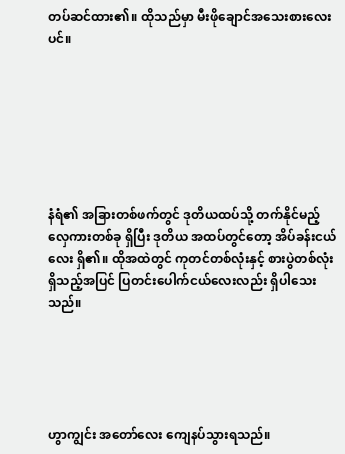တပ်ဆင်ထား၏။ ထိုသည်မှာ မီးဖိုချောင်အသေးစားလေးပင်။







နံရံ၏ အခြားတစ်ဖက်တွင် ဒုတိယထပ်သို့ တက်နိုင်မည့် လှေကားတစ်ခု ရှိပြီး ဒုတိယ အထပ်တွင်တော့ အိပ်ခန်းငယ်လေး ရှိ၏။ ထိုအထဲတွင် ကုတင်တစ်လုံးနှင့် စားပွဲတစ်လုံး ရှိသည့်အပြင် ပြတင်းပေါက်ငယ်လေးလည်း ရှိပါသေးသည်။





ဟွာကျွင်း အတော်လေး ကျေနပ်သွားရသည်။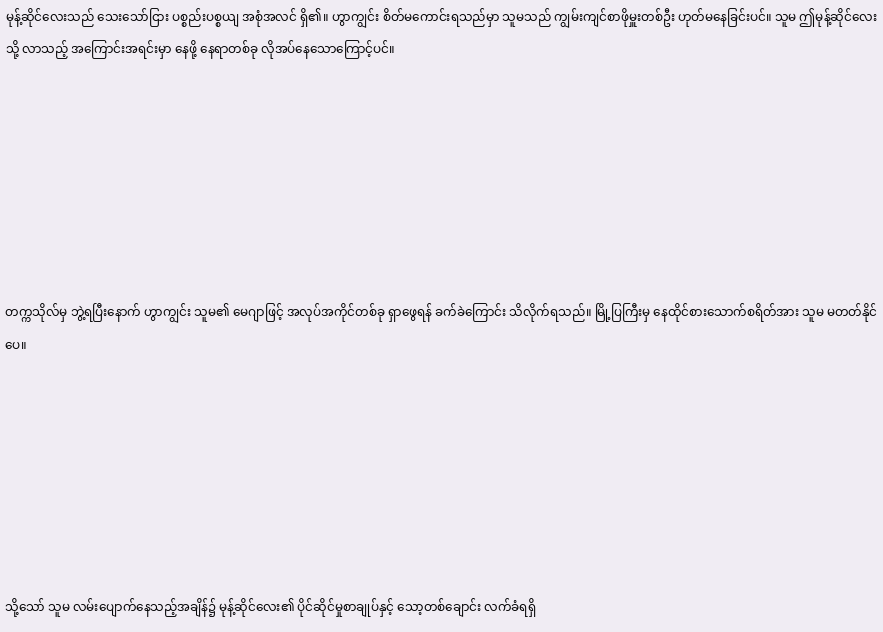မုန့်ဆိုင်လေးသည် သေးသော်ငြား ပစ္စည်းပစ္စယျ အစုံအလင် ရှိ၏။ ဟွာကျွင်း စိတ်မကောင်းရသည်မှာ သူမသည် ကျွမ်းကျင်စာဖိုမှူးတစ်ဦး ဟုတ်မနေခြင်းပင်။ သူမ ဤမုန့်‌ဆိုင်လေးသို့ လာသည့် အကြောင်းအရင်းမှာ နေဖို့ နေရာတစ်ခု လိုအပ်နေသောကြောင့်ပင်။







တက္ကသိုလ်မှ ဘွဲ့ရပြီးနောက် ဟွာကျွင်း သူမ၏ မေဂျာဖြင့် အလုပ်အကိုင်တစ်ခု ရှာဖွေရန် ခက်ခဲကြောင်း သိလိုက်ရသည်။ မြို့ပြကြီးမှ နေထိုင်စားသောက်စရိတ်အား သူမ မတတ်နိုင်ပေ။







သို့သော် သူမ လမ်းပျောက်နေသည့်အချိန်၌ မုန့်ဆိုင်လေး၏ ပိုင်ဆိုင်မှုစာချုပ်နှင့် သော့တစ်ချောင်း လက်ခံရရှိ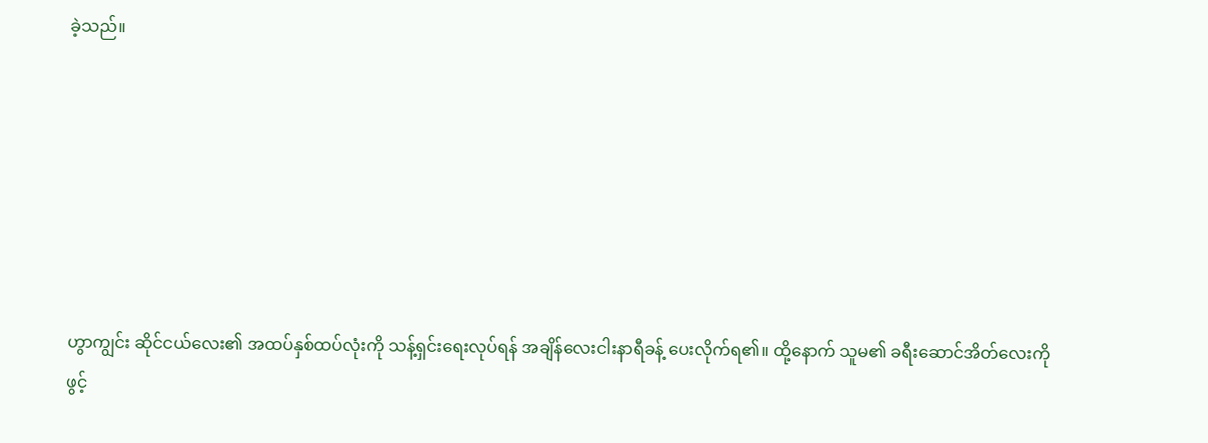ခဲ့သည်။







ဟွာကျွင်း ဆိုင်ငယ်လေး၏ အထပ်နှစ်ထပ်လုံးကို သန့်ရှင်းရေးလုပ်ရန် အချိန်လေးငါးနာရီခန့် ပေးလိုက်ရ၏။ ထို့နောက် သူမ၏ ခရီးဆောင်အိတ်လေးကို ဖွင့်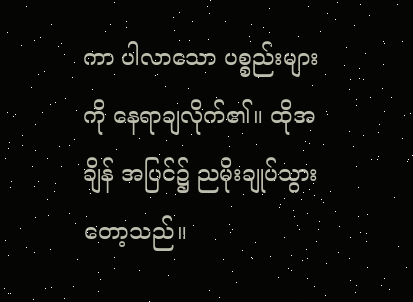ကာ ပါလာသော ပစ္စည်းများကို နေရာချလိုက်၏။ ထိုအချိန် အပြင်၌ ည‌မိုးချုပ်သွားတော့သည်။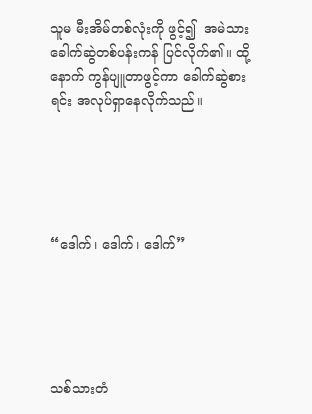သူမ မီးအိမ်တစ်လုံးကို ဖွင့်၍  အမဲသား ခေါက်ဆွဲတစ်ပန်းကန် ပြင်လိုက်၏။ ထို့နောက် ကွန်ပျူတာဖွင့်ကာ ခေါက်ဆွဲစားရင်း အလုပ်ရှာနေလိုက်သည်။





“ဒေါက်၊ ဒေါက်၊ ဒေါက်”





သစ်သားတံ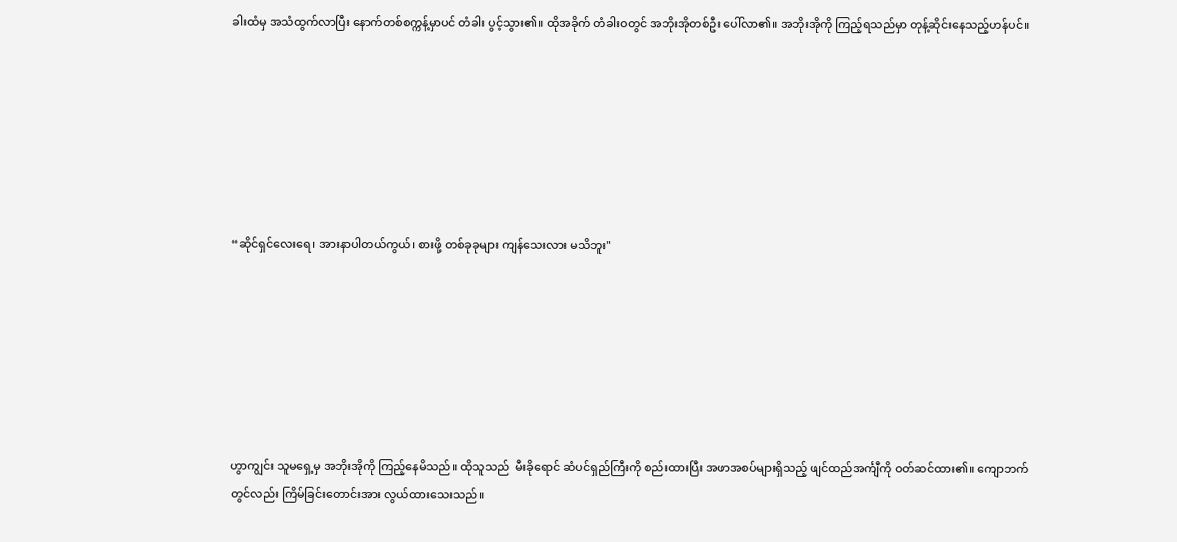ခါးထံမှ အသံထွက်လာပြီး နောက်တစ်စက္ကန့်မှာပင် တံခါး ပွင့်သွား၏။ ထိုအခိုက် တံခါးဝတွင် အဘိုးအိုတစ်ဦး ပေါ်လာ၏။ အဘိုးအိုကို ကြည့်ရသည်မှာ တုန့်ဆိုင်းနေသည့်ဟန်ပင်။







“ဆိုင်ရှင်လေးရေ၊ အားနာပါတယ်ကွယ်၊ စားဖို့ တစ်ခုခုများ ကျန်သေးလား မသိဘူး"







ဟွာကျွင်း သူမရှေ့မှ အဘိုးအိုကို ကြည့်နေမိသည်။ ထိုသူသည်  မီးခိုရောင် ဆံပင်ရှည်ကြီးကို စည်းထားပြီး အဖာအစပ်များရှိသည့် ဖျင်ထည်အင်္ကျီကို ဝတ်ဆင်ထား၏။ ကျောဘက်တွင်လည်း ကြိမ်ခြင်းတောင်းအား လွယ်ထားသေးသည်။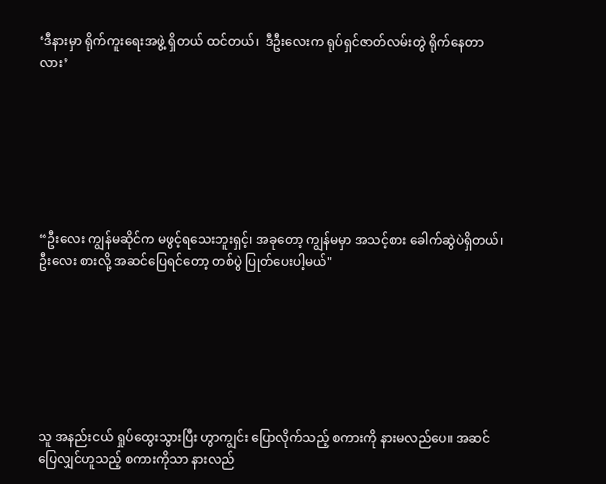‘ဒီနားမှာ ရိုက်ကူးရေးအဖွဲ့ ရှိတယ် ထင်တယ်၊  ဒီဦးလေးက ရုပ်ရှင်ဇာတ်လမ်းတွဲ ရိုက်နေတာလား’







“ဦးလေး ကျွန်မဆိုင်က မဖွင့်ရသေးဘူးရှင့်၊ အခုတော့ ကျွန်မမှာ အသင့်စား ခေါက်ဆွဲပဲရှိတယ်၊ ဦးလေး စားလို့ အဆင်ပြေရင်တော့ တစ်ပွဲ ပြုတ်ပေးပါ့မယ်"







သူ အနည်းငယ် ရှုပ်ထွေးသွားပြီး ဟွာကျွင်း ပြောလိုက်သည့် စကားကို နားမလည်ပေ။ အဆင်ပြေလျှင်ဟူသည့် စကားကိုသာ နားလည်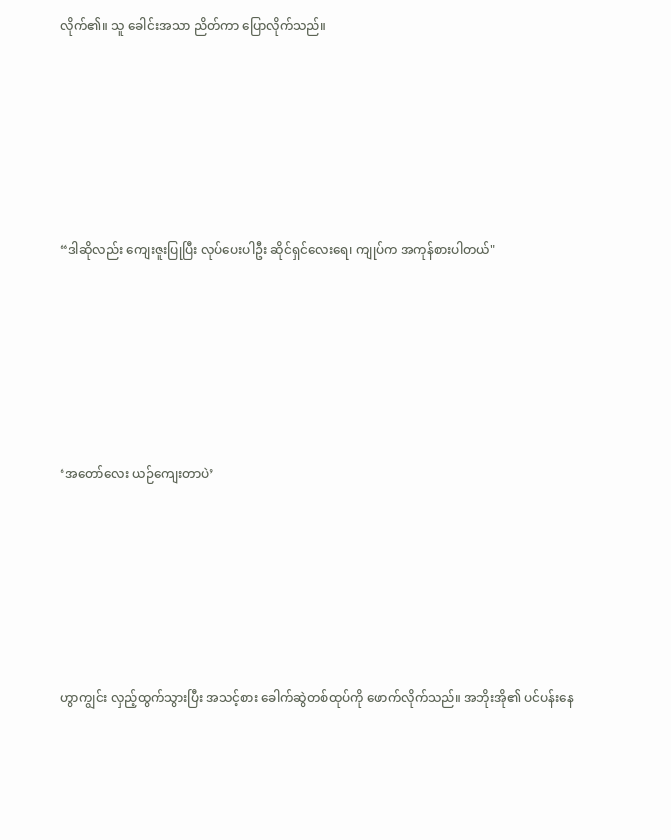လိုက်၏။ သူ ခေါင်းအသာ ညိတ်ကာ ပြောလိုက်သည်။







“ဒါဆိုလည်း ကျေးဇူးပြုပြီး လုပ်ပေးပါဦး ဆိုင်ရှင်လေးရေ၊ ကျုပ်က အကုန်စားပါတယ်"







‘အတော်လေး ယဉ်ကျေးတာပဲ’







ဟွာကျွင်း လှည့်ထွက်သွားပြီး အသင့်စား ခေါက်ဆွဲတစ်ထုပ်ကို ဖောက်လိုက်သည်။ အဘိုးအို၏ ပင်ပန်းနေ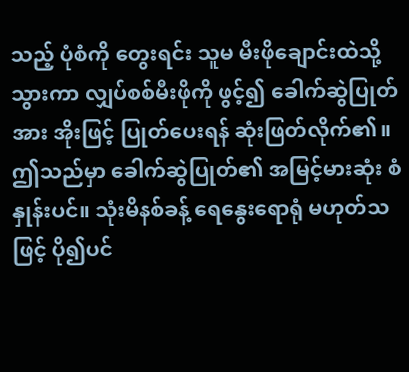သည့် ပုံစံကို တွေးရင်း သူမ မီးဖိုချောင်းထဲသို့ သွားကာ လျှပ်စစ်မီးဖိုကို ဖွင့်၍ ခေါက်ဆွဲပြုတ်အား အိုးဖြင့် ပြုတ်ပေးရန် ဆုံးဖြတ်လိုက်၏။ ဤသည်မှာ ခေါက်ဆွဲပြုတ်၏ အမြင့်မားဆုံး စံနှုန်းပင်။ သုံးမိနစ်ခန့် ရေနွေးရောရုံ မဟုတ်သဖြင့် ပို၍ပင်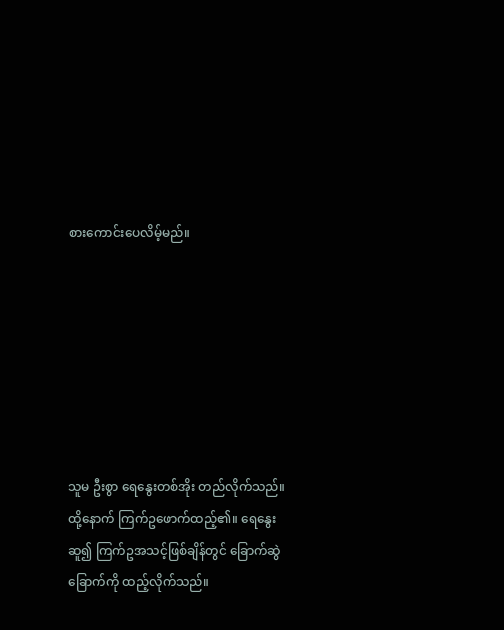စားကောင်းပေလိမ့်မည်။







သူမ ဦးစွာ ရေနွေးတစ်အိုး တည်လိုက်သည်။ ထို့နောက် ကြက်ဥဖောက်ထည့်၏။ ရေနွေးဆူ၍ ကြက်ဥအသင့်ဖြစ်ချိန်တွင် ခြောက်ဆွဲခြောက်ကို ထည့်လိုက်သည်။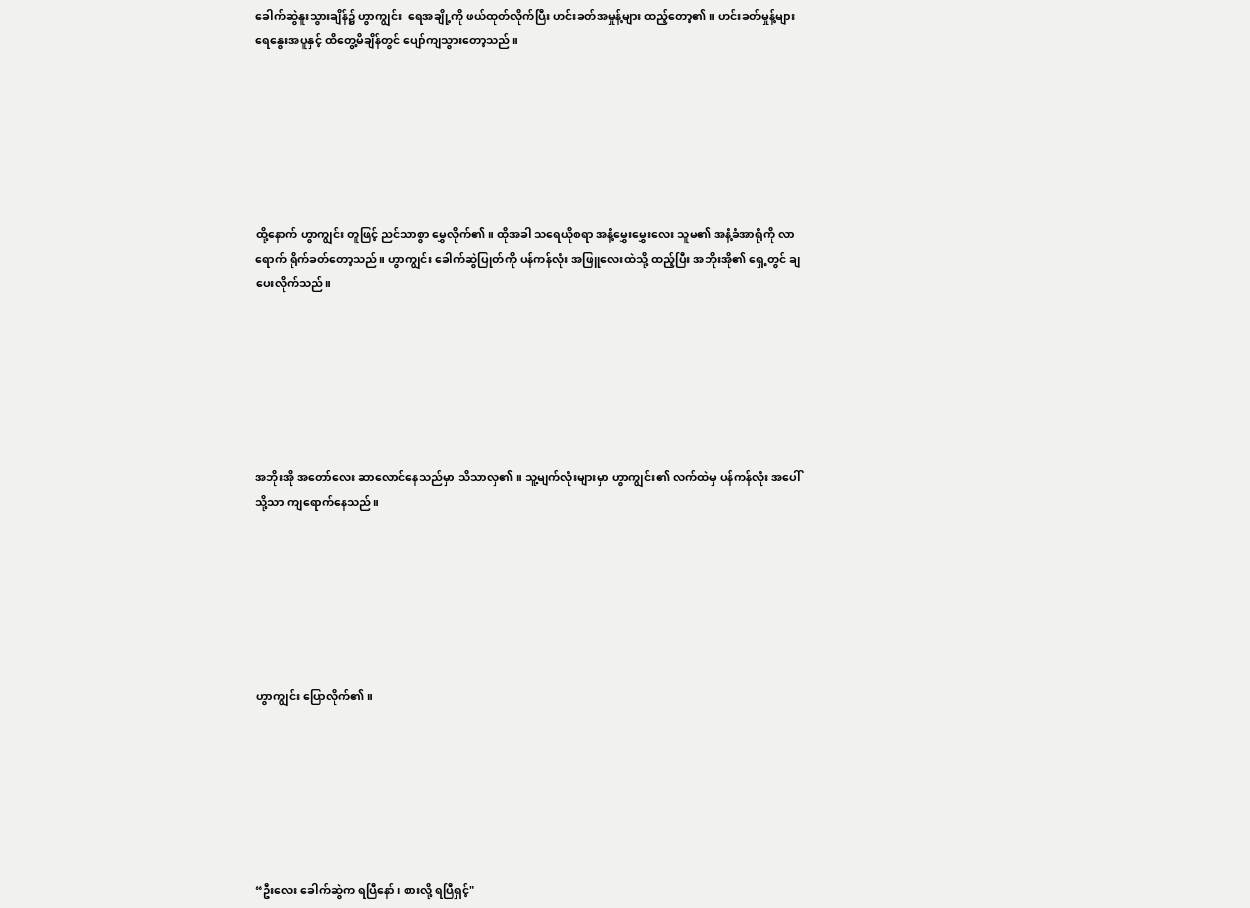ခေါက်ဆွဲနူးသွားချိန်၌ ဟွာကျွင်း  ရေအချို့ကို ဖယ်ထုတ်လိုက်ပြီး ဟင်းခတ်အမှုန့်များ ထည့်တော့၏။ ဟင်းခတ်မှုန့်များ ရေ‌နွေးအပူနှင့် ထိတွေ့မိချိန်တွင် ပျော်ကျသွားတော့သည်။







ထို့နောက် ဟွာကျွင်း တူဖြင့် ညင်သာစွာ မွှေလိုက်၏။ ထိုအခါ သရေယိုစရာ အနံ့‌မွှေးမွှေးလေး သူမ၏ အနံ့ခံအာရုံကို လာရောက် ရိုက်ခတ်တော့သည်။ ဟွာကျွင်း ခေါက်ဆွဲပြုတ်ကို ပန်ကန်လုံး အဖြူလေးထဲသို့ ထည့်ပြီး အဘိုးအို၏ ရှေ့တွင် ချပေးလိုက်သည်။







အဘိုးအို အတော်လေး ဆာလောင်နေသည်မှာ သိသာလှ၏။ သူ့မျက်လုံးများမှာ ဟွာကျွင်း၏ လက်ထဲမှ ပန်ကန်လုံး အပေါ်သို့သာ ကျရောက်နေသည်။







ဟွာကျွင်း ပြောလိုက်၏။







“ဦးလေး ခေါက်ဆွဲက ရပြီနော်၊ စားလို့ ရပြီရှင့်"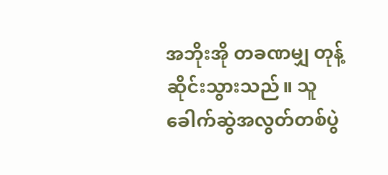အဘိုးအို တခဏမျှ တုန့်ဆိုင်းသွားသည်။ သူ ခေါက်ဆွဲအလွတ်တစ်ပွဲ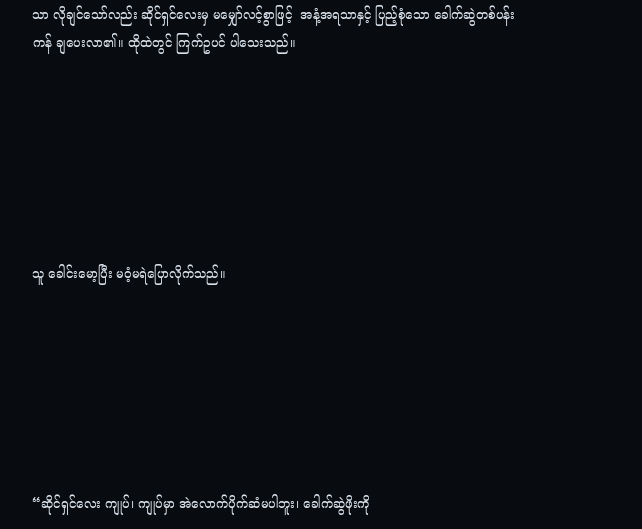သာ လိုချင်သော်လည်း ဆိုင်ရှင်လေးမှ မမျှော်လင့်စွာဖြင့်  အနံ့အရသာနှင့် ပြည့်စုံသော ခေါက်ဆွဲတစ်ပန်းကန် ချပေးလာ၏။ ထိုထဲတွင် ကြက်ဥပင် ပါသေးသည်။







သူ ခေါင်းမော့ပြီး မဝံ့မရဲပြောလိုက်သည်။







“ဆိုင်ရှင်လေး ကျုပ်၊ ကျုပ်မှာ အဲလောက်ပိုက်ဆံမပါဘူး၊ ခေါက်ဆွဲဖိုးကို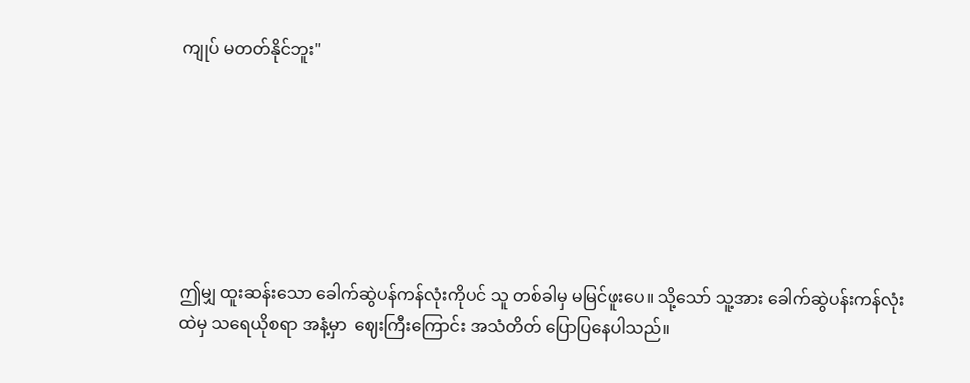ကျုပ် မတတ်နိုင်ဘူး"







ဤမျှ ထူးဆန်း‌သော ခေါက်ဆွဲပန်ကန်လုံးကိုပင် သူ တစ်ခါမှ မမြင်ဖူးပေ။ သို့သော် သူ့အား ခေါက်ဆွဲပန်းကန်လုံးထဲမှ သရေယိုစရာ အနံ့မှာ  ဈေးကြီးကြောင်း အသံတိတ် ပြောပြနေပါသည်။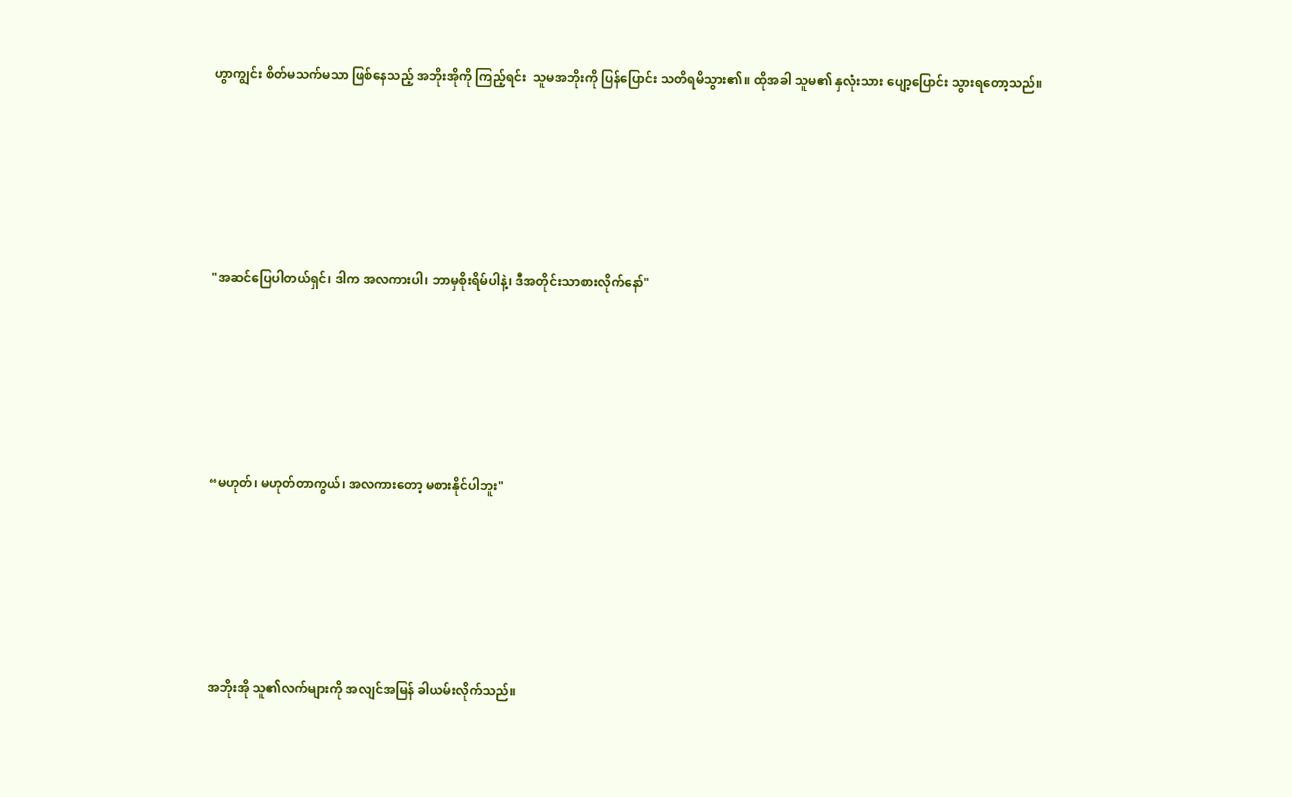ဟွာကျွင်း စိတ်မသက်မသာ ဖြစ်နေသည့် အဘိုးအိုကို ကြည့်ရင်း  သူမအဘိုးကို ပြန်ပြောင်း သတိရမိသွား၏။ ထိုအခါ သူမ၏ နှလုံးသား ပျော့ပြောင်း သွားရတော့သည်။







"အဆင်ပြေပါတယ်ရှင်၊ ဒါက အလကားပါ၊ ဘာမှစိုးရိမ်ပါနဲ့၊ ဒီအတိုင်းသာစားလိုက်နော်"







“မဟုတ်၊ မဟုတ်တာကွယ်၊ အလကားတော့ မစားနိုင်ပါဘူး"







အဘိုးအို သူ၏လက်များကို အလျင်အမြန် ခါယမ်းလိုက်သည်။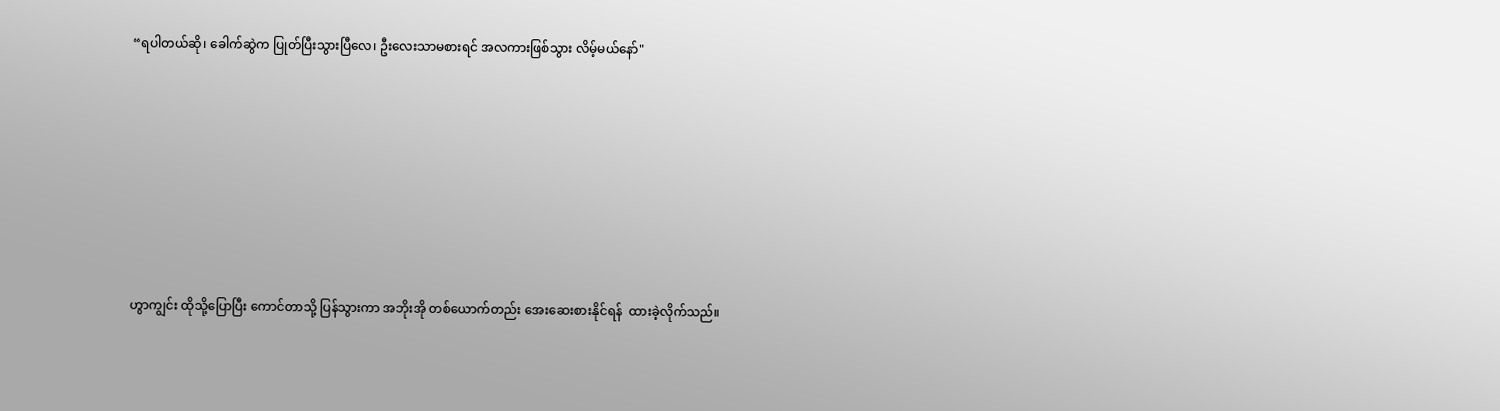“ရပါတယ်ဆို၊ ခေါက်ဆွဲက ပြုတ်ပြီးသွားပြီလေ၊ ဦးလေးသာမစားရင် အလကားဖြစ်သွား လိမ့်မယ်နော်"







ဟွာကျွင်း ထိုသို့ပြောပြီး ကောင်တာသို့ ပြန်သွားကာ အဘိုးအို တစ်ယောက်တည်း အေးဆေးစားနိုင်ရန်  ထားခဲ့လိုက်သည်။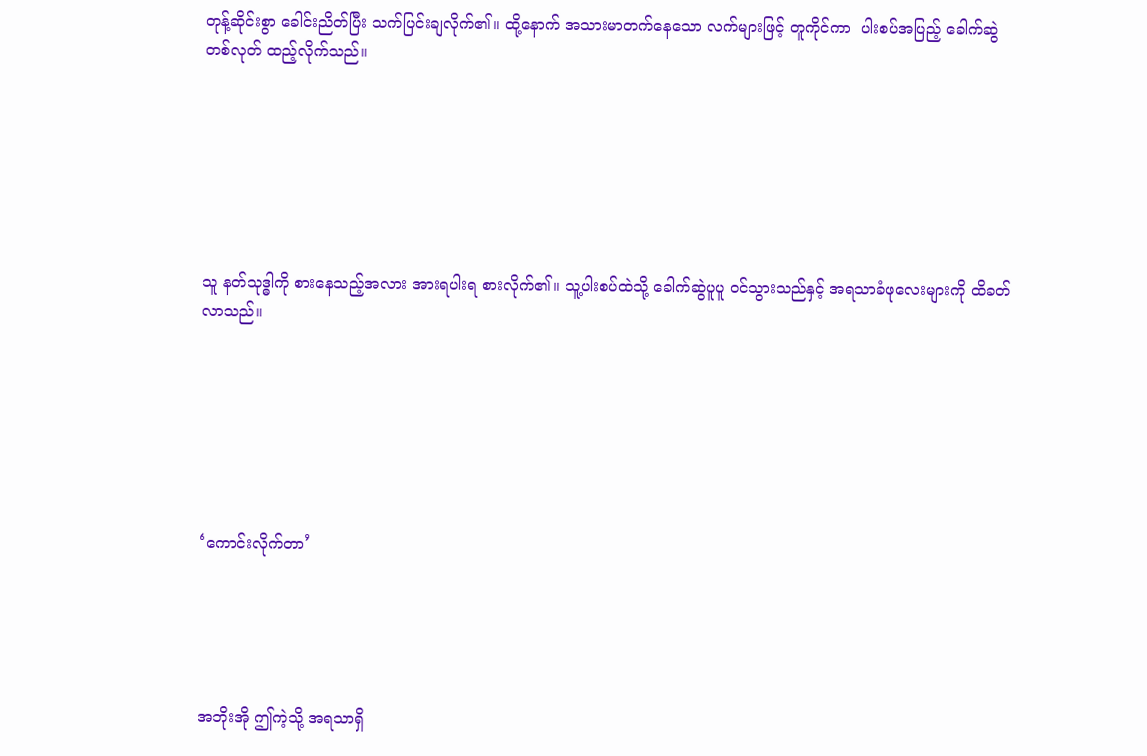တုန့်‌ဆိုင်းစွာ ခေါင်းညိတ်ပြီး သက်ပြင်းချလိုက်၏။ ထို့နောက် အသားမာတက်နေသော လက်များဖြင့် တူကိုင်ကာ  ပါးစပ်အပြည့် ခေါက်ဆွဲတစ်လုတ် ထည့်လိုက်သည်။







သူ နတ်သုဒ္ဓါကို စားနေသည့်အလား အားရပါးရ စားလိုက်၏။ သူ့ပါးစပ်ထဲသို့ ခေါက်ဆွဲပူပူ ဝင်သွားသည်နှင့် အရသာခံဖုလေးများကို ထိခတ်လာသည်။







‘ကောင်းလိုက်တာ’





အဘိုးအို ဤကဲ့သို့ အရသာရှိ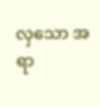လှသော အရာ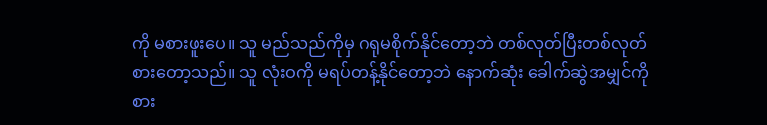ကို မစားဖူးပေ။ သူ မည်သည်ကိုမှ ဂရုမစိုက်နိုင်တော့ဘဲ တစ်လုတ်ပြီးတစ်လုတ် စားတော့သည်။ သူ လုံးဝကို မရပ်တန့်နိုင်တော့ဘဲ နောက်ဆုံး ခေါက်ဆွဲအမျှင်ကို စား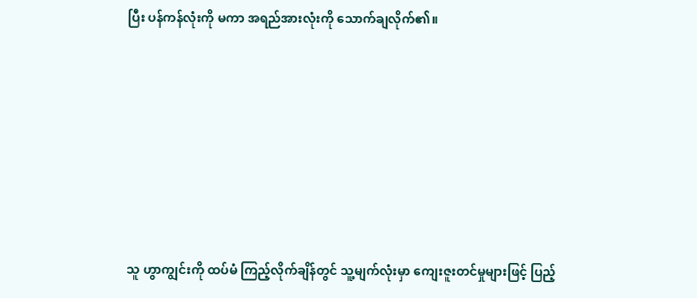ပြီး ပန်ကန်လုံးကို မကာ အရည်အားလုံးကို သောက်ချလိုက်၏။







သူ ဟွာကျွင်းကို ထပ်မံ ကြည့်လိုက်ချိန်တွင် သူ့မျက်လုံးမှာ ကျေးဇူးတင်မှုများဖြင့် ပြည့်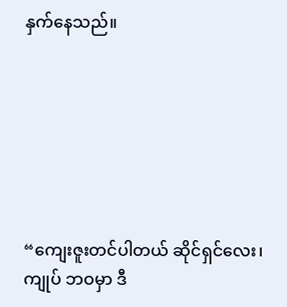နှက်နေသည်။







“ကျေးဇူးတင်ပါတယ် ဆိုင်ရှင်လေး၊ ကျုပ် ဘဝမှာ ဒီ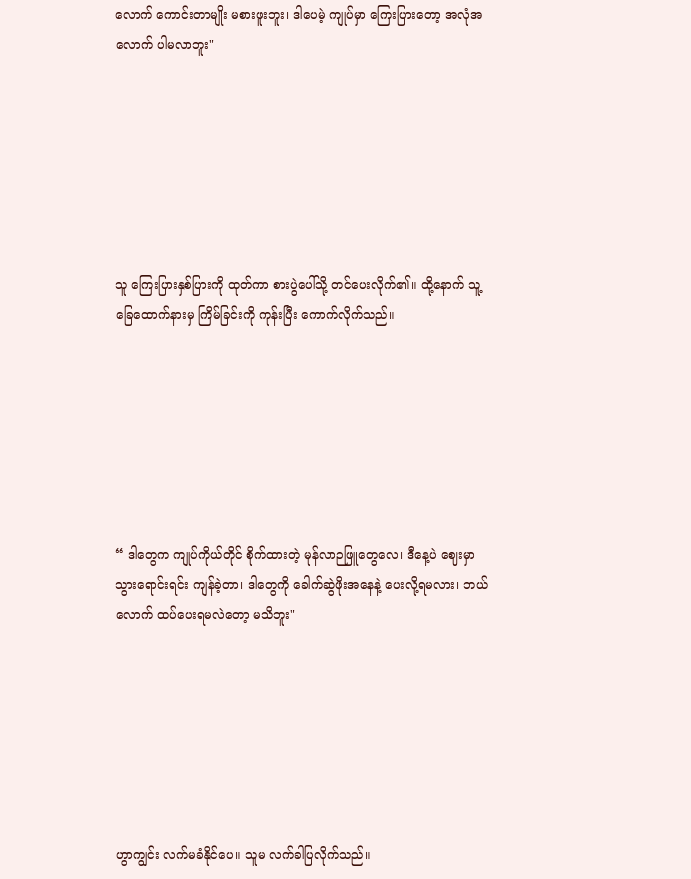လောက် ကောင်းတာမျိုး မစားဖူးဘူး၊ ဒါပေမဲ့ ကျုပ်မှာ ကြေးပြားတော့ အလုံအလောက် ပါမလာဘူး"







သူ ကြေးပြားနှစ်ပြားကို ထုတ်ကာ စားပွဲပေါ်သို့ တင်ပေးလိုက်၏။ ထို့နောက် သူ့ခြေထောက်နားမှ ကြိမ်ခြင်းကို ကုန်းပြီး ကောက်လိုက်သည်။







“ ဒါတွေက ကျုပ်ကိုယ်တိုင် စိုက်ထားတဲ့ မုန်လာဉဖြူတွေလေ၊ ဒီနေ့ပဲ ဈေးမှာ သွားရောင်းရင်း ကျန်‌ခဲ့တာ၊ ဒါတွေကို ခေါက်ဆွဲဖိုးအနေနဲ့ ပေးလို့ရမလား၊ ဘယ်လောက် ထပ်ပေးရမလဲတော့ မသိဘူး"







ဟွာကျွင်း လက်မခံနိုင်ပေ။ သူမ လက်ခါပြလိုက်သည်။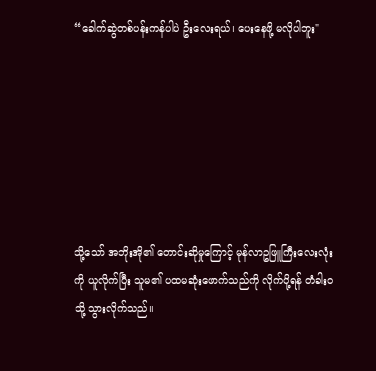“ခေါက်ဆွဲတစ်ပန်းကန်ပါပဲ ဦးလေးရယ်၊ ပေးနေဖို့ မလိုပါဘူး"







သို့သော် အဘိုးအို၏ တောင်းဆိုမှုကြောင့် မုန်လာဥဖြူကြီးလေးလုံးကို ယူလိုက်ပြီး သူမ၏ ပထမဆုံးဖောက်သည်ကို လိုက်ပို့ရန် တံခါးဝသို့ သွားလိုက်သည်။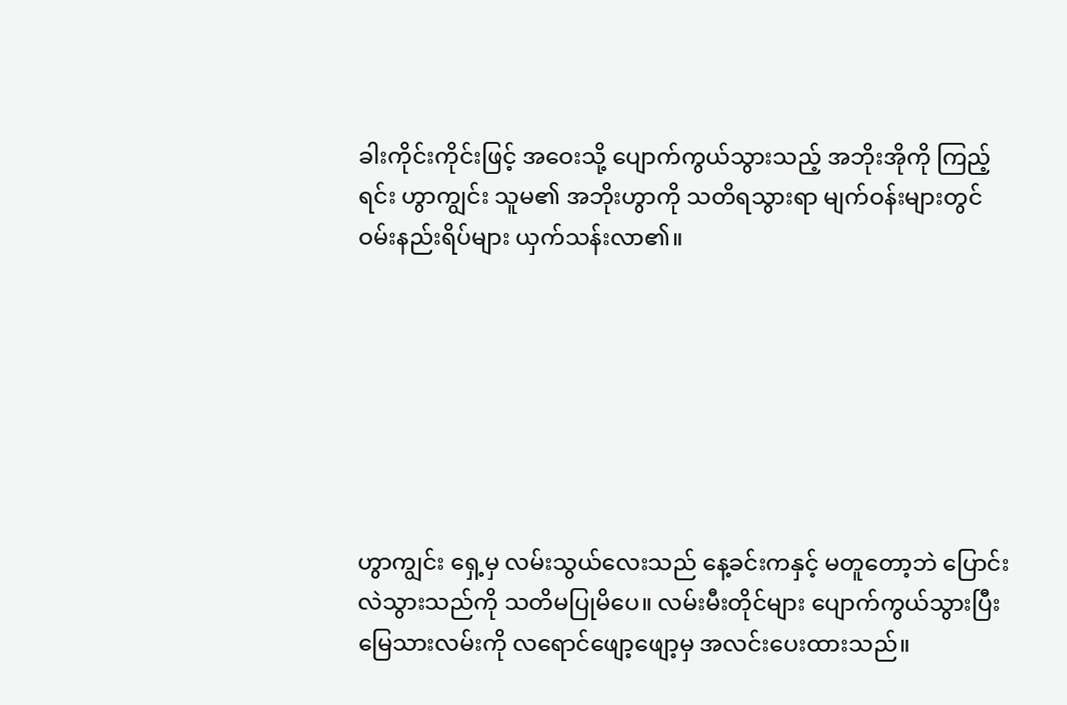ခါးကိုင်းကိုင်းဖြင့် အဝေးသို့ ပျောက်ကွယ်သွားသည့် အဘိုးအိုကို ကြည့်ရင်း ဟွာကျွင်း သူမ၏ အဘိုးဟွာကို သတိရသွားရာ မျက်ဝန်းများတွင် ဝမ်းနည်းရိပ်များ ယှက်သန်းလာ၏။







ဟွာကျွင်း ရှေ့မှ လမ်းသွယ်လေးသည် နေ့ခင်းကနှင့်‌ မတူတော့ဘဲ ပြောင်းလဲသွားသည်ကို သတိမပြုမိပေ။ လမ်းမီးတိုင်များ ပျောက်ကွယ်သွားပြီး မြေသားလမ်းကို လရောင်ဖျော့ဖျော့မှ အလင်းပေးထားသည်။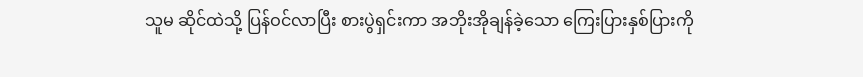သူမ ဆိုင်ထဲသို့ ပြန်ဝင်လာပြီး စားပွဲရှင်းကာ အဘိုးအိုချန်ခဲ့သော ကြေးပြားနှစ်ပြားကို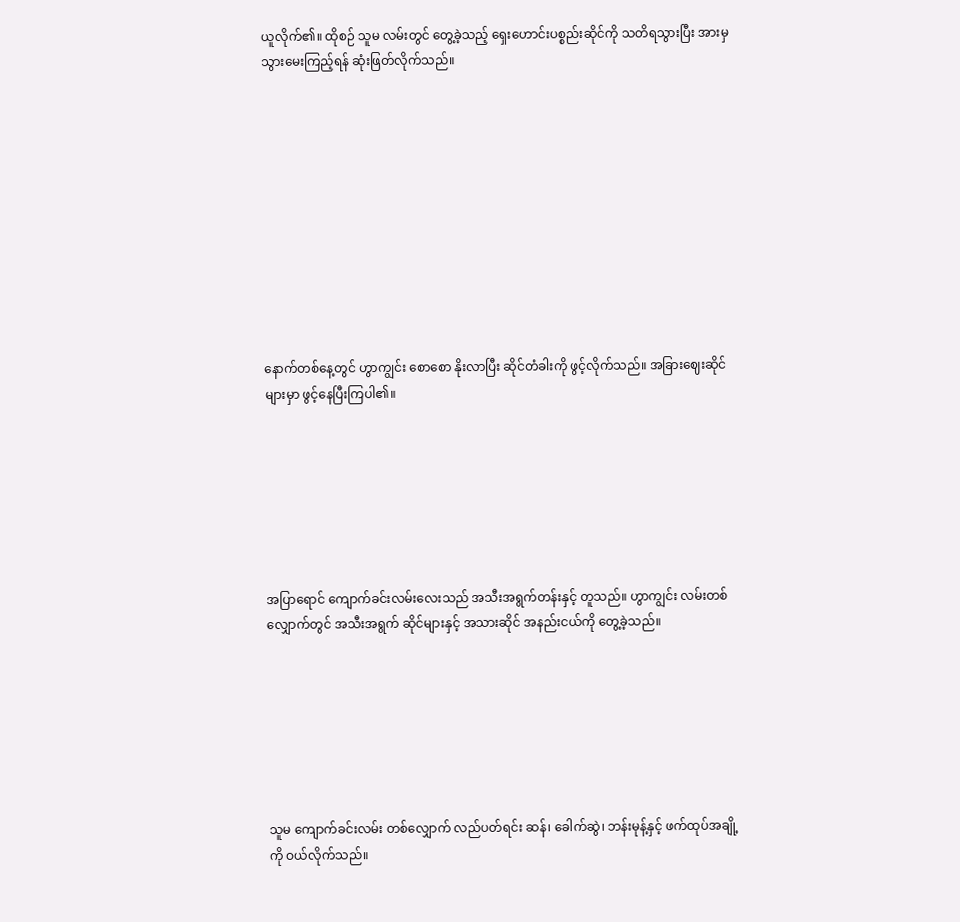ယူလိုက်၏။ ထိုစဉ် သူမ လမ်းတွင် တွေ့ခဲ့သည့် ရှေးဟောင်းပစ္စည်းဆိုင်ကို သတိရသွားပြီး အားမှ သွားမေးကြည့်ရန် ဆုံးဖြတ်လိုက်သည်။











နောက်တစ်နေ့တွင် ဟွာကျွင်း စောစော နိုးလာပြီး ဆိုင်တံခါးကို ဖွင့်လိုက်သည်။ အခြားဈေးဆိုင်များမှာ ဖွင့်နေပြီးကြပါ၏။







အပြာရောင် ကျောက်ခင်းလမ်းလေးသည် အသီးအရွက်တန်းနှင့် တူသည်။ ဟွာကျွင်း လမ်းတစ်လျှောက်တွင် အသီးအရွက် ဆိုင်များနှင့် အသားဆိုင် အနည်းငယ်ကို တွေ့ခဲ့သည်။







သူမ ကျောက်ခင်းလမ်း တစ်လျှောက် လည်ပတ်ရင်း ဆန်၊ ခေါက်ဆွဲ၊ ဘန်းမုန့်နှင့် ဖက်ထုပ်အချို့ကို ဝယ်လိုက်သည်။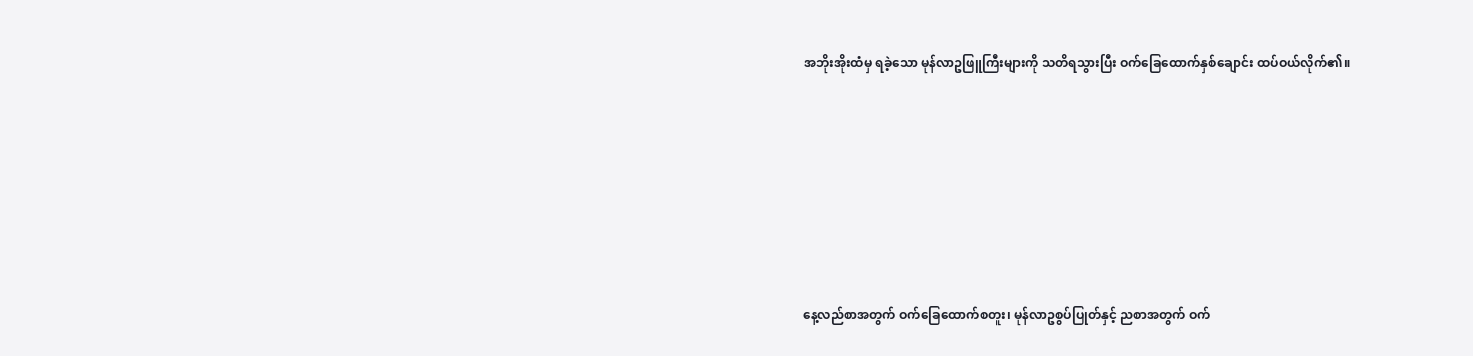အဘိုးအိုးထံမှ ရခဲ့သော မုန်လာဥဖြူကြီးများကို သတိရသွားပြီး ဝက်ခြေထောက်နှစ်ချောင်း ထပ်ဝယ်လိုက်၏။







နေ့လည်စာအတွက် ဝက်ခြေထောက်စတူး၊ မုန်လာဥစွပ်ပြုတ်နှင့် ညစာအတွက် ဝက်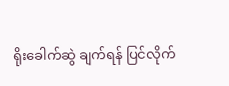ရိုးခေါက်ဆွဲ ချက်ရန် ပြင်လိုက်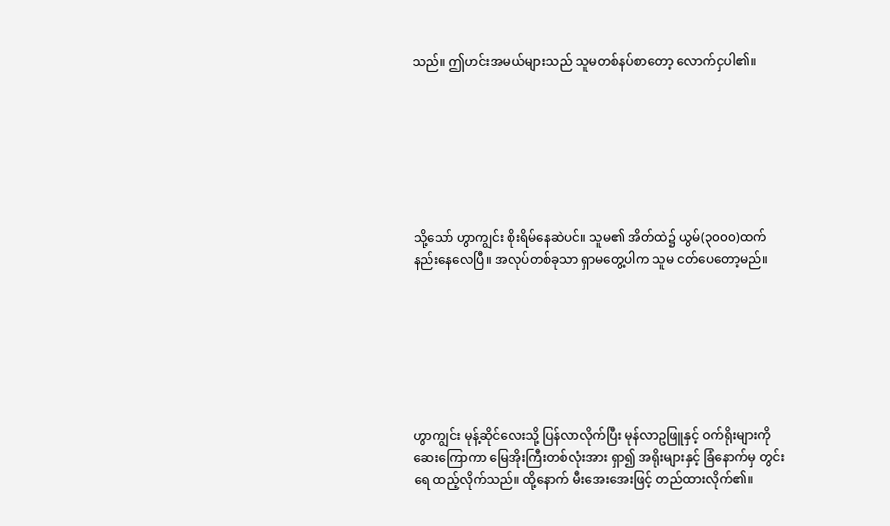သည်။ ဤဟင်းအမယ်များသည် သူမတစ်နပ်စာတော့ လောက်ငှပါ၏။







သို့သော် ဟွာကျွင်း စိုးရိမ်နေဆဲပင်။ သူမ၏ အိတ်ထဲ၌ ယွမ်(၃၀၀၀)ထက် နည်းနေလေပြီ။ အလုပ်တစ်ခုသာ ရှာမတွေ့ပါက သူမ ငတ်ပေတော့မည်။







ဟွာကျွင်း မုန့်ဆိုင်လေးသို့ ပြန်လာလိုက်ပြီး မုန်လာဥဖြူနှင့် ဝက်ရိုးများကို ဆေးကြောကာ မြေအိုးကြီးတစ်လုံးအား ရှာ၍ အရိုးများနှင့် ခြံနောက်မှ တွင်းရေ ထည့်လိုက်သည်။ ထို့နောက် မီးအေးအေးဖြင့် တည်ထားလိုက်၏။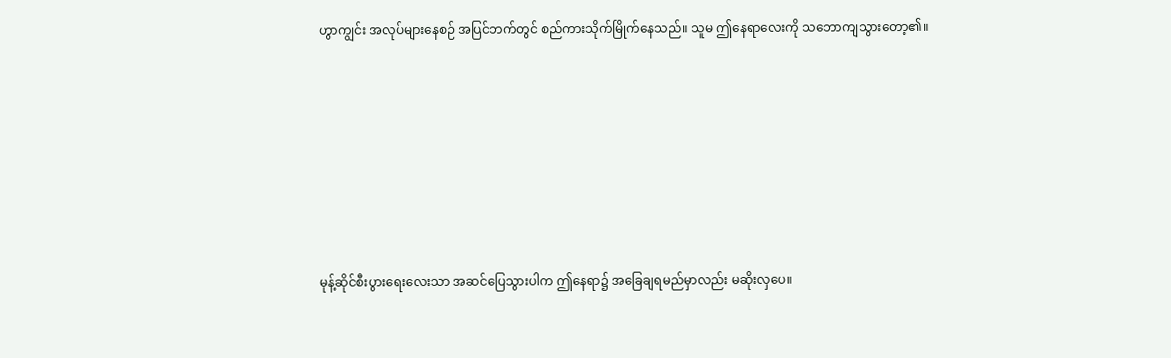ဟွာကျွင်း အလုပ်များနေစဉ် အပြင်ဘက်တွင် စည်ကားသိုက်မြိုက်နေသည်။ သူမ ဤနေရာလေးကို သဘောကျသွားတော့၏။







မုန့်ဆိုင်စီးပွားရေးလေးသာ အဆင်ပြေသွားပါက ဤနေရာ၌ အခြေချရမည်မှာလည်း မဆိုးလှပေ။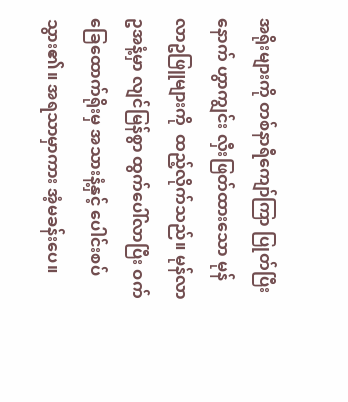အရိုးများကို တစ်နာရီကျော်ကြာ ပြုတ်ပြီးနောက် ဟွာကျွင်း လှီးဖြတ်ထားသော မုန်လာဥဖြူများကို  ထည့်လိုက်သည်။ မုန်လာဥအနံ့မှာ လျင်မြန်စွာ ထွက်ပေါ်လာပြီး ဝက်ခြေထောက်ရိုးမှ အသားနံ့နှင့် ပေါင်းစပ်သွား၏။ အရသာမှာကား အံ့မခန်းပေ။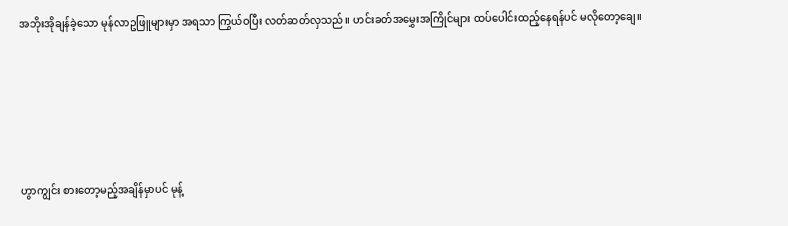အဘိုးအိုချန်ခဲ့သော မုန်လာဥဖြူများမှာ အရသာ ကြွယ်ဝပြီး လတ်ဆတ်လှသည်။ ဟင်းခတ်အမွှေးအကြိုင်များ ထပ်ပေါင်းထည့်နေရန်ပင် မလိုတော့ချေ။







ဟွာကျွင်း စားတော့မည့်အချိန်မှာပင် မုန့်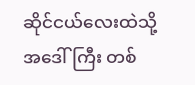ဆိုင်ငယ်လေးထဲသို့ အဒေါ်ကြီး တစ်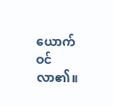ယောက် ဝင်လာ၏။